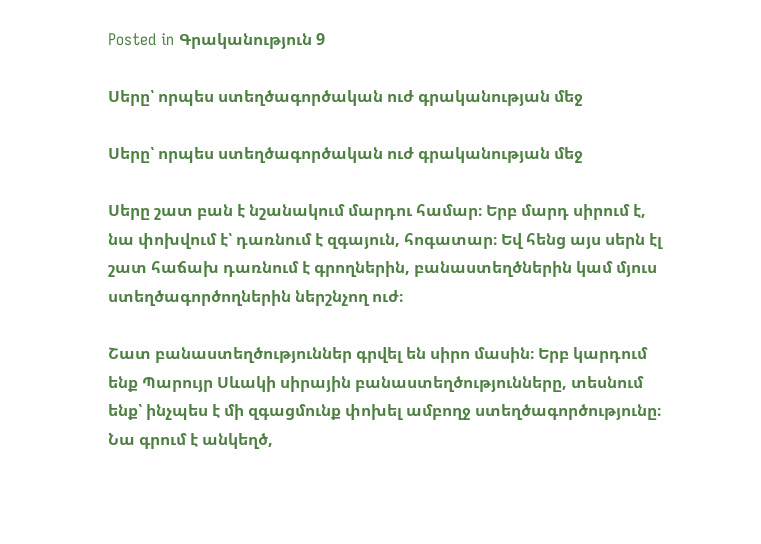Posted in Գրականություն 9

Սերը՝ որպես ստեղծագործական ուժ գրականության մեջ

Սերը՝ որպես ստեղծագործական ուժ գրականության մեջ

Սերը շատ բան է նշանակում մարդու համար։ Երբ մարդ սիրում է, նա փոխվում է՝ դառնում է զգայուն, հոգատար։ Եվ հենց այս սերն էլ շատ հաճախ դառնում է գրողներին, բանաստեղծներին կամ մյուս ստեղծագործողներին ներշնչող ուժ։

Շատ բանաստեղծություններ գրվել են սիրո մասին։ Երբ կարդում ենք Պարույր Սևակի սիրային բանաստեղծությունները, տեսնում ենք՝ ինչպես է մի զգացմունք փոխել ամբողջ ստեղծագործությունը։ Նա գրում է անկեղծ,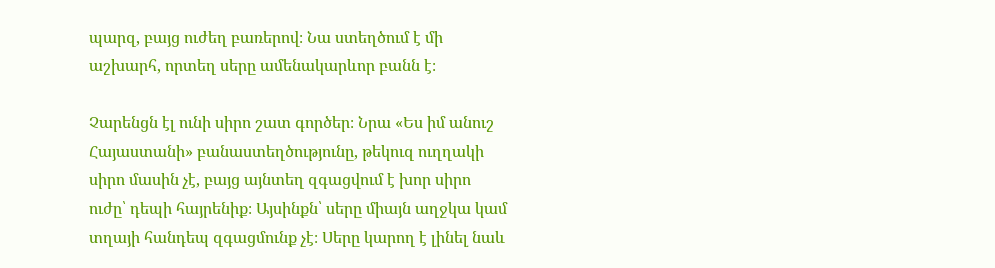պարզ, բայց ուժեղ բառերով։ Նա ստեղծում է մի աշխարհ, որտեղ սերը ամենակարևոր բանն է։

Չարենցն էլ ունի սիրո շատ գործեր։ Նրա «Ես իմ անուշ Հայաստանի» բանաստեղծությունը, թեկուզ ուղղակի սիրո մասին չէ, բայց այնտեղ զգացվում է խոր սիրո ուժը՝ դեպի հայրենիք։ Այսինքն՝ սերը միայն աղջկա կամ տղայի հանդեպ զգացմունք չէ։ Սերը կարող է լինել նաև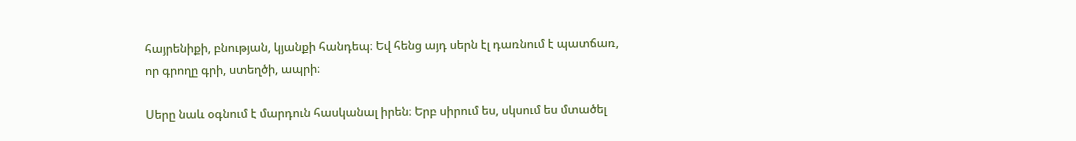հայրենիքի, բնության, կյանքի հանդեպ։ Եվ հենց այդ սերն էլ դառնում է պատճառ, որ գրողը գրի, ստեղծի, ապրի։

Սերը նաև օգնում է մարդուն հասկանալ իրեն։ Երբ սիրում ես, սկսում ես մտածել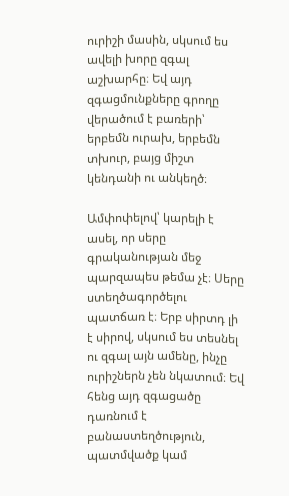ուրիշի մասին, սկսում ես ավելի խորը զգալ աշխարհը։ Եվ այդ զգացմունքները գրողը վերածում է բառերի՝ երբեմն ուրախ, երբեմն տխուր, բայց միշտ կենդանի ու անկեղծ։

Ամփոփելով՝ կարելի է ասել, որ սերը գրականության մեջ պարզապես թեմա չէ։ Սերը ստեղծագործելու պատճառ է։ Երբ սիրտդ լի է սիրով, սկսում ես տեսնել ու զգալ այն ամենը, ինչը ուրիշներն չեն նկատում։ Եվ հենց այդ զգացածը դառնում է բանաստեղծություն, պատմվածք կամ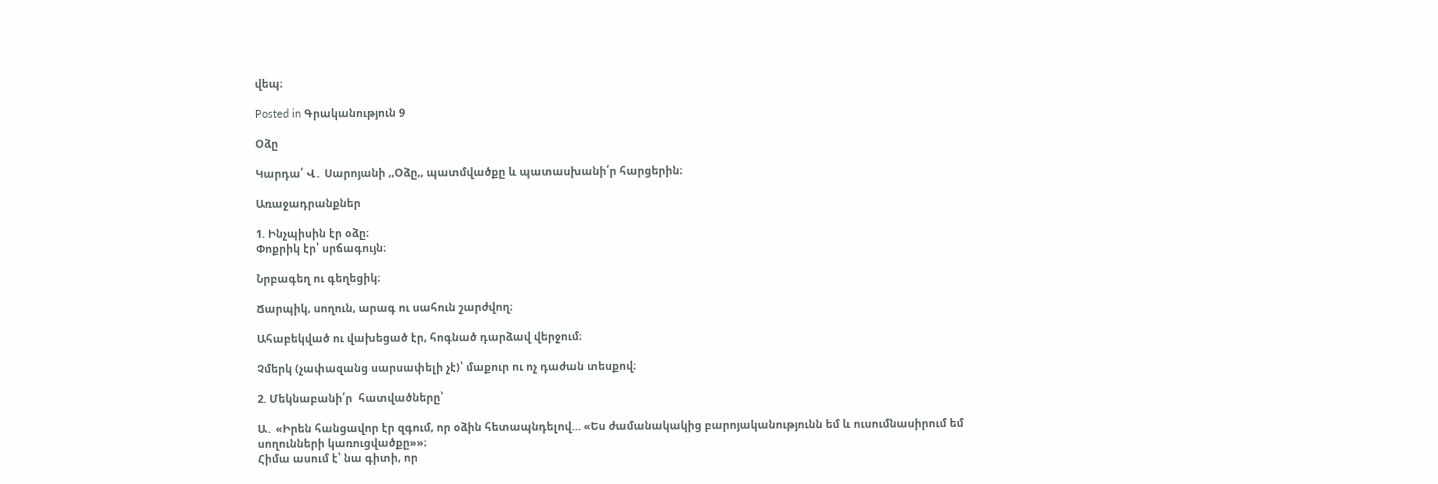վեպ։

Posted in Գրականություն 9

Օձը

Կարդա՛ Վ․ Սարոյանի ,,Օձը,, պատմվածքը և պատասխանի՛ր հարցերին։

Առաջադրանքներ

1. Ինչպիսին էր օձը։
Փոքրիկ էր՝ սրճագույն։

Նրբագեղ ու գեղեցիկ։

Ճարպիկ, սողուն, արագ ու սահուն շարժվող։

Ահաբեկված ու վախեցած էր, հոգնած դարձավ վերջում։

Չմերկ (չափազանց սարսափելի չէ)՝ մաքուր ու ոչ դաժան տեսքով։

2. Մեկնաբանի՛ր  հատվածները՝

Ա․ «Իրեն հանցավոր էր զգում, որ օձին հետապնդելով… «Ես ժամանակակից բարոյականությունն եմ և ուսումնասիրում եմ սողունների կառուցվածքը»»։
Հիմա ասում է՝ նա գիտի, որ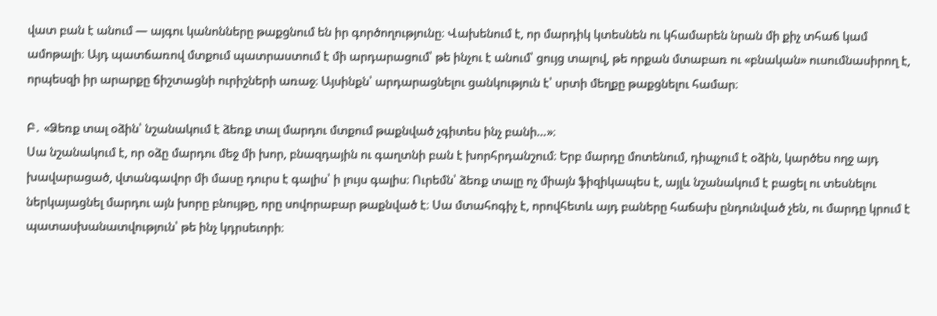վատ բան է անում — այգու կանոնները թաքցնում են իր գործողությունը։ Վախենում է, որ մարդիկ կտեսնեն ու կհամարեն նրան մի քիչ տհաճ կամ ամոթալի։ Այդ պատճառով մտքում պատրաստում է մի արդարացում՝ թե ինչու է անում՝ ցույց տալով, թե որքան մտաբառ ու «բնական» ուսումնասիրող է, որպեսզի իր արարքը ճիշտացնի ուրիշների առաջ։ Այսինքն՝ արդարացնելու ցանկություն է՝ սրտի մեղքը թաքցնելու համար։

Բ․ «Ձեռք տալ օձին՝ նշանակում է ձեռք տալ մարդու մտքում թաքնված չգիտես ինչ բանի…»։
Սա նշանակում է, որ օձը մարդու մեջ մի խոր, բնազդային ու գաղտնի բան է խորհրդանշում։ Երբ մարդը մոտենում, դիպչում է օձին, կարծես ողջ այդ խավարացած, վտանգավոր մի մասը դուրս է գալիս՝ ի լույս գալիս։ Ուրեմն՝ ձեռք տալը ոչ միայն ֆիզիկապես է, այլև նշանակում է բացել ու տեսնելու ներկայացնել մարդու այն խորը բնույթը, որը սովորաբար թաքնված է։ Սա մտահոգիչ է, որովհետև այդ բաները հաճախ ընդունված չեն, ու մարդը կրում է պատասխանատվություն՝ թե ինչ կդրսեւորի։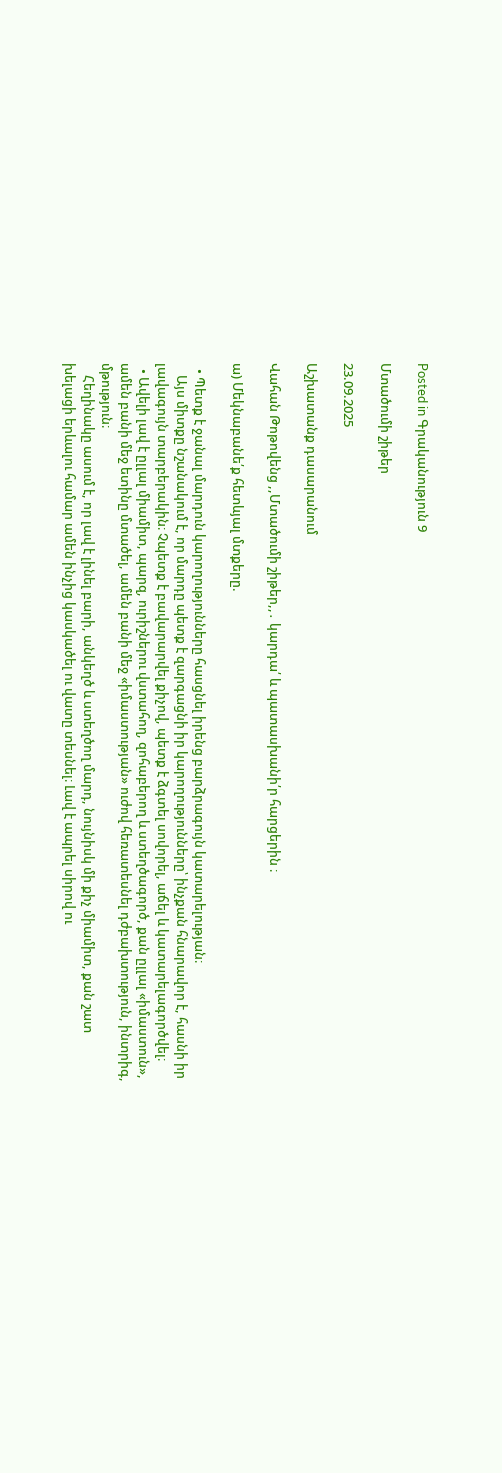Posted in Գրականություն 9

Մտածումի շիթեր

23.09.2025

Աշխատանք դասարանում

Վահան Թոթովենց ,,Մտածումի շիթեր,,․ կարդա՛ և պատասխանի՛ր հարցերին ։

ա) Մեկնաբանե՛ք հետևյալ մտքերը.

  • Պետք է ջանալ մարդուն կարողությունները հասցնել իրենց բարձրագույն կատարելության։
    Այս միտքը նշանակում է, որ մարդը պետք է զարգացնի իր կարողությունները՝ ինչքան հնարավոր է, հասնի իր լավագույն տարբերակին։ Չպետք է բավարարվել քիչով, պետք է ձգտել սովորել, աճել և կատարելագործվել։
  • Ավելի լավ է ըլլալ միամիտ, պարզ, ուրիշներու վստահող, զոհաբերող և ստեղծագործ, քան ըլլալ «իմաստուն», ամեն բանի մեջ ետինը մտածել, ամեն բանի մեջ «իմաստության» ուժով հեռատեսնել դժբախտություն, ինտրիգ, մթություն։
    Հեղինակը ասում է, որ լավ է լինել բարի, անկեղծ և ստեղծող մարդ, նույնիսկ մի քիչ միամիտ, քան շատ խելացի երևալու համար ամեն ինչից կասկածել ու վատը տեսնել։ Լավ է ապրել սիրով ու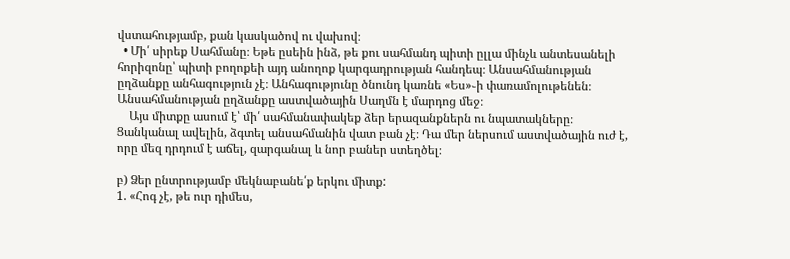վստահությամբ, քան կասկածով ու վախով։
  • Մի՛ սիրեք Սահմանը։ Եթե ըսեին ինձ, թե քու սահմանդ պիտի ըլլա մինչև անտեսանելի հորիզոնը՝ պիտի բողոքեի այդ անողոք կարգադրության հանդեպ։ Անսահմանության ըղձանքը անհագություն չէ։ Անհագությունը ծնունդ կառնե «Ես»֊ի փառամոլութենեն։ Անսահմանության ըղձանքը աստվածային Սաղմն է մարդոց մեջ։
    Այս միտքը ասում է՝ մի՛ սահմանափակեք ձեր երազանքներն ու նպատակները։ Ցանկանալ ավելին, ձգտել անսահմանին վատ բան չէ։ Դա մեր ներսում աստվածային ուժ է, որը մեզ դրդում է աճել, զարգանալ և նոր բաներ ստեղծել։

բ) Ձեր ընտրությամբ մեկնաբանե՛ք երկու միտք:
1. «Հոգ չէ, թե ուր դիմես,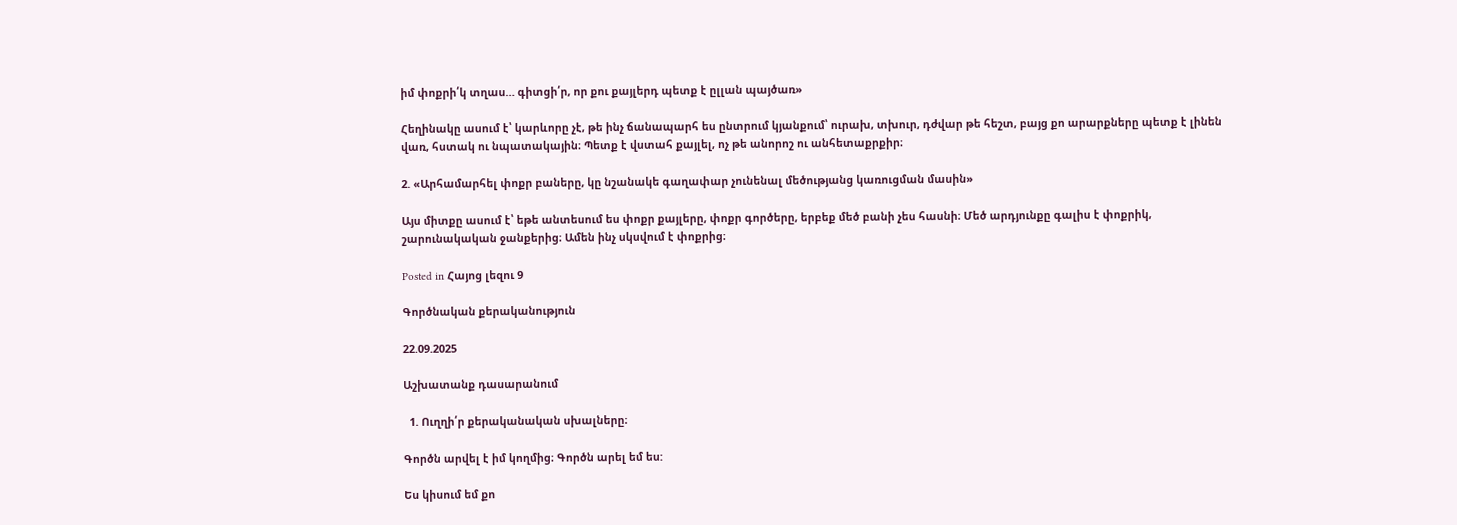իմ փոքրի՛կ տղաս… գիտցի՛ր, որ քու քայլերդ պետք է ըլլան պայծառ»

Հեղինակը ասում է՝ կարևորը չէ, թե ինչ ճանապարհ ես ընտրում կյանքում՝ ուրախ, տխուր, դժվար թե հեշտ, բայց քո արարքները պետք է լինեն վառ, հստակ ու նպատակային։ Պետք է վստահ քայլել, ոչ թե անորոշ ու անհետաքրքիր։

2. «Արհամարհել փոքր բաները, կը նշանակե գաղափար չունենալ մեծությանց կառուցման մասին»

Այս միտքը ասում է՝ եթե անտեսում ես փոքր քայլերը, փոքր գործերը, երբեք մեծ բանի չես հասնի։ Մեծ արդյունքը գալիս է փոքրիկ, շարունակական ջանքերից։ Ամեն ինչ սկսվում է փոքրից։

Posted in Հայոց լեզու 9

Գործնական քերականություն

22.09.2025

Աշխատանք դասարանում

  1. Ուղղի՛ր քերականական սխալները։

Գործն արվել է իմ կողմից։ Գործն արել եմ ես:

Ես կիսում եմ քո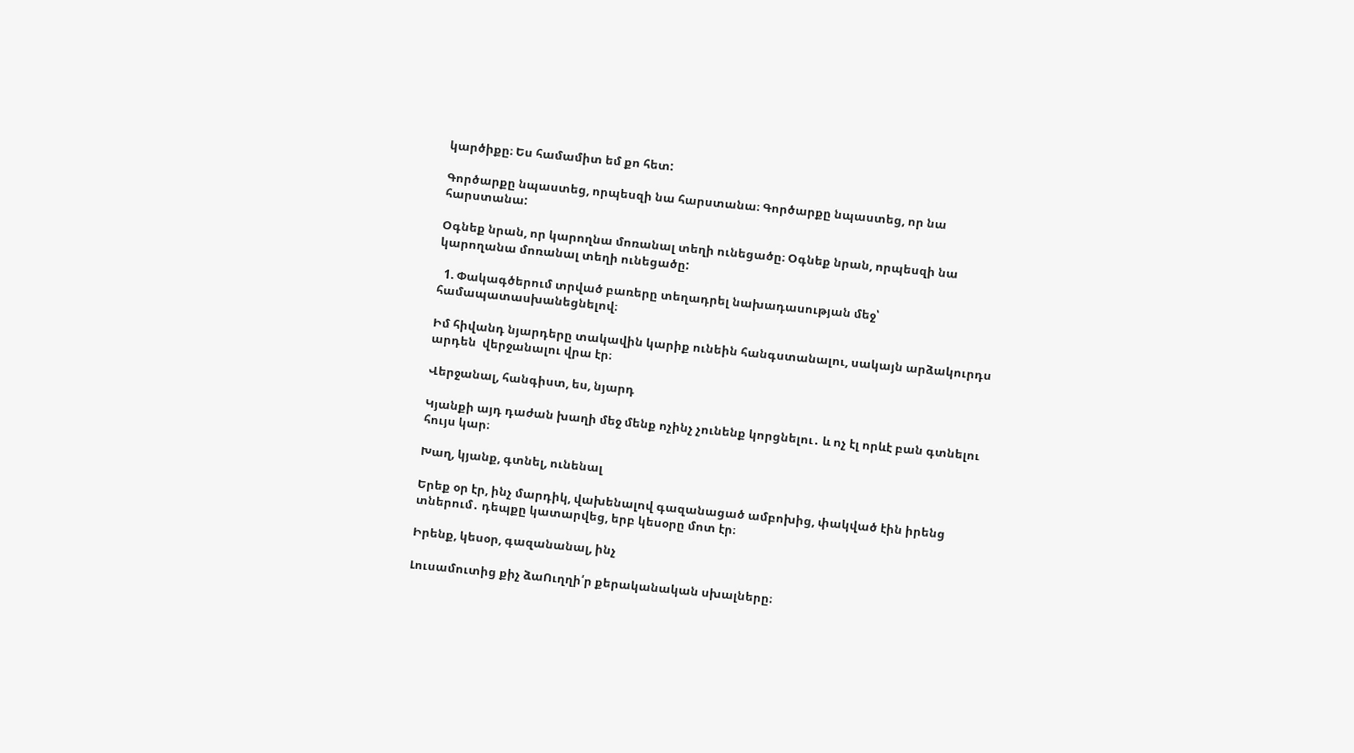կարծիքը։ Ես համամիտ եմ քո հետ:

Գործարքը նպաստեց, որպեսզի նա հարստանա։ Գործարքը նպաստեց, որ նա հարստանա:

Օգնեք նրան, որ կարողնա մոռանալ տեղի ունեցածը։ Օգնեք նրան, որպեսզի նա կարողանա մոռանալ տեղի ունեցածը:

  1. Փակագծերում տրված բառերը տեղադրել նախադասության մեջ՝ համապատասխանեցնելով։

Իմ հիվանդ նյարդերը տակավին կարիք ունեին հանգստանալու, սակայն արձակուրդս արդեն  վերջանալու վրա էր։

Վերջանալ, հանգիստ, ես, նյարդ

Կյանքի այդ դաժան խաղի մեջ մենք ոչինչ չունենք կորցնելու․ և ոչ էլ որևէ բան գտնելու հույս կար։

Խաղ, կյանք, գտնել, ունենալ

Երեք օր էր, ինչ մարդիկ, վախենալով գազանացած ամբոխից, փակված էին իրենց տներում․ դեպքը կատարվեց, երբ կեսօրը մոտ էր։

Իրենք, կեսօր, գազանանալ, ինչ

Լուսամուտից քիչ ձաՈւղղի՛ր քերականական սխալները։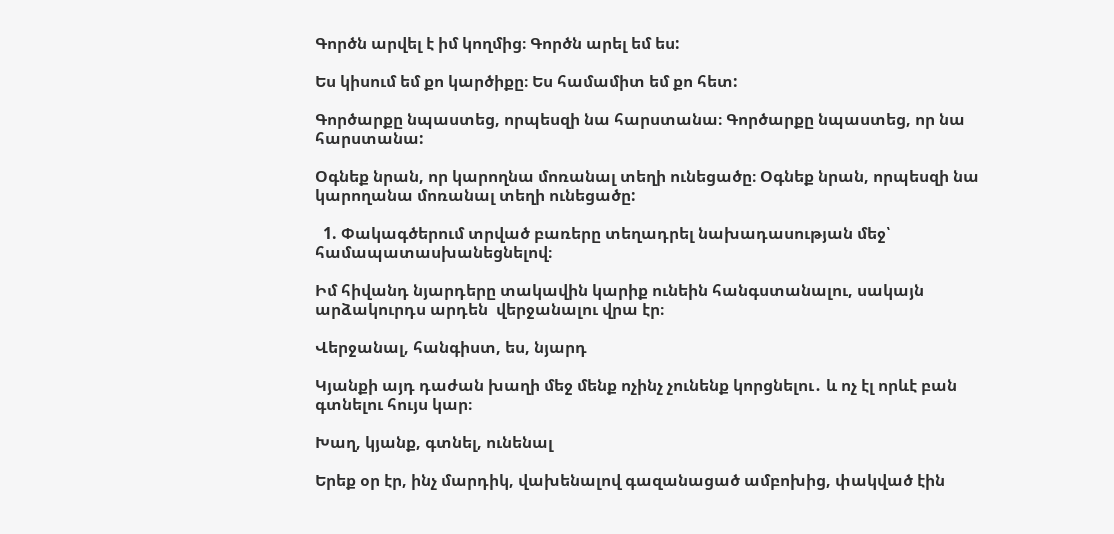Գործն արվել է իմ կողմից։ Գործն արել եմ ես:

Ես կիսում եմ քո կարծիքը։ Ես համամիտ եմ քո հետ:

Գործարքը նպաստեց, որպեսզի նա հարստանա։ Գործարքը նպաստեց, որ նա հարստանա:

Օգնեք նրան, որ կարողնա մոռանալ տեղի ունեցածը։ Օգնեք նրան, որպեսզի նա կարողանա մոռանալ տեղի ունեցածը:

  1. Փակագծերում տրված բառերը տեղադրել նախադասության մեջ՝ համապատասխանեցնելով։

Իմ հիվանդ նյարդերը տակավին կարիք ունեին հանգստանալու, սակայն արձակուրդս արդեն  վերջանալու վրա էր։

Վերջանալ, հանգիստ, ես, նյարդ

Կյանքի այդ դաժան խաղի մեջ մենք ոչինչ չունենք կորցնելու․ և ոչ էլ որևէ բան գտնելու հույս կար։

Խաղ, կյանք, գտնել, ունենալ

Երեք օր էր, ինչ մարդիկ, վախենալով գազանացած ամբոխից, փակված էին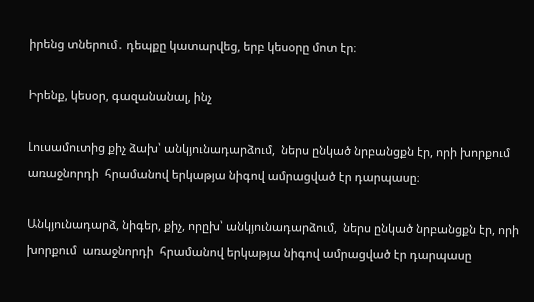իրենց տներում․ դեպքը կատարվեց, երբ կեսօրը մոտ էր։

Իրենք, կեսօր, գազանանալ, ինչ

Լուսամուտից քիչ ձախ՝ անկյունադարձում,  ներս ընկած նրբանցքն էր, որի խորքում  առաջնորդի  հրամանով երկաթյա նիգով ամրացված էր դարպասը։

Անկյունադարձ, նիգեր, քիչ, որըխ՝ անկյունադարձում,  ներս ընկած նրբանցքն էր, որի խորքում  առաջնորդի  հրամանով երկաթյա նիգով ամրացված էր դարպասը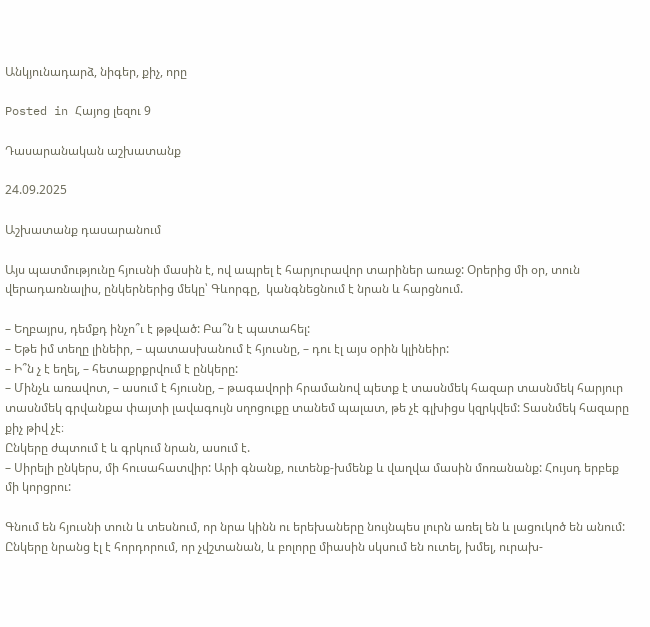Անկյունադարձ, նիգեր, քիչ, որը

Posted in Հայոց լեզու 9

Դասարանական աշխատանք

24.09.2025

Աշխատանք դասարանում

Այս պատմությունը հյուսնի մասին է, ով ապրել է հարյուրավոր տարիներ առաջ: Օրերից մի օր, տուն վերադառնալիս, ընկերներից մեկը՝ Գևորգը,  կանգնեցնում է նրան և հարցնում.

– Եղբայրս, դեմքդ ինչո՞ւ է թթված: Բա՞ն է պատահել:
– Եթե իմ տեղը լինեիր, – պատասխանում է հյուսնը, – դու էլ այս օրին կլինեիր:
– Ի՞ն չ է եղել, – հետաքրքրվում է ընկերը:
– Մինչև առավոտ, – ասում է հյուսնը, – թագավորի հրամանով պետք է տասնմեկ հազար տասնմեկ հարյուր տասնմեկ գրվանքա փայտի լավագույն սղոցուքը տանեմ պալատ, թե չէ գլխիցս կզրկվեմ: Տասնմեկ հազարը քիչ թիվ չէ։
Ընկերը ժպտում է և գրկում նրան, ասում է.
– Սիրելի ընկերս, մի հուսահատվիր: Արի գնանք, ուտենք-խմենք և վաղվա մասին մոռանանք: Հույսդ երբեք մի կորցրու:

Գնում են հյուսնի տուն և տեսնում, որ նրա կինն ու երեխաները նույնպես լուրն առել են և լացուկոծ են անում: Ընկերը նրանց էլ է հորդորում, որ չվշտանան, և բոլորը միասին սկսում են ուտել, խմել, ուրախ-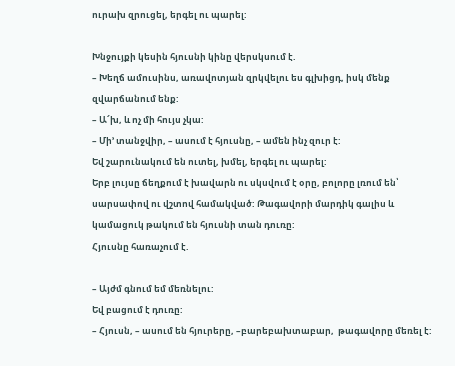ուրախ զրուցել, երգել ու պարել:

Խնջույքի կեսին հյուսնի կինը վերսկսում է.
– Խեղճ ամուսինս, առավոտյան զրկվելու ես գլխիցդ, իսկ մենք զվարճանում ենք:
– Ա՜խ, և ոչ մի հույս չկա:
– Մի’ տանջվիր, – ասում է հյուսնը, – ամեն ինչ զուր է:
Եվ շարունակում են ուտել, խմել, երգել ու պարել:
Երբ լույսը ճեղքում է խավարն ու սկսվում է օրը, բոլորը լռում են՝ սարսափով ու վշտով համակված: Թագավորի մարդիկ գալիս և կամացուկ թակում են հյուսնի տան դուռը:
Հյուսնը հառաչում է.

– Այժմ գնում եմ մեռնելու:
Եվ բացում է դուռը:
– Հյուսն, – ասում են հյուրերը, –բարեբախտաբար,  թագավորը մեռել է: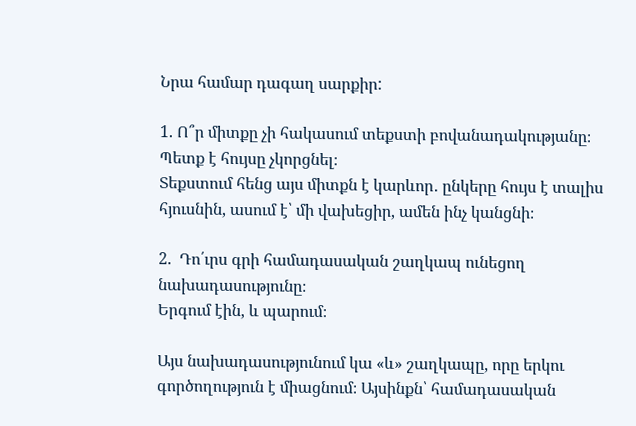Նրա համար դագաղ սարքիր:

1. Ո՞ր միտքը չի հակասում տեքստի բովանադակությանը։
Պետք է հույսը չկորցնել։
Տեքստում հենց այս միտքն է կարևոր․ ընկերը հույս է տալիս հյուսնին, ասում է՝ մի վախեցիր, ամեն ինչ կանցնի։

2.  Դո՛ւրս գրի համադասական շաղկապ ունեցող նախադասությունը։
Երգում էին, և պարում։

Այս նախադասությունում կա «և» շաղկապը, որը երկու գործողություն է միացնում։ Այսինքն՝ համադասական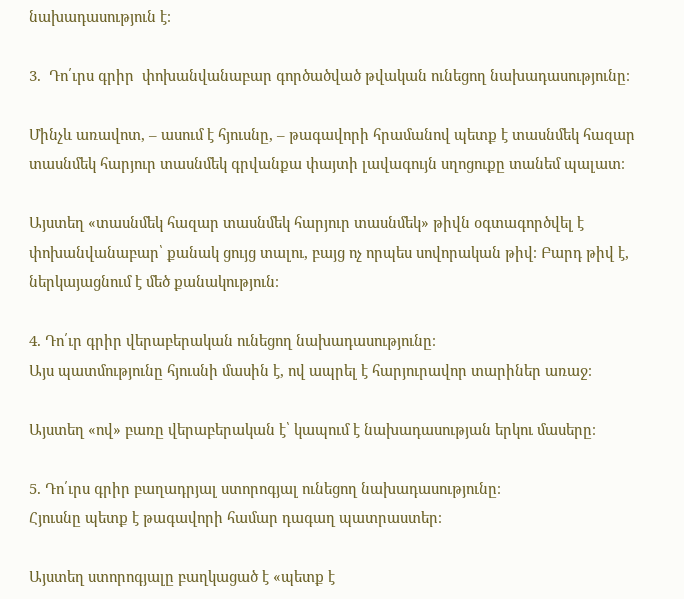նախադասություն է։

3.  Դո՛ւրս գրիր  փոխանվանաբար գործածված թվական ունեցող նախադասությունը։

Մինչև առավոտ, – ասում է հյուսնը, – թագավորի հրամանով պետք է տասնմեկ հազար տասնմեկ հարյուր տասնմեկ գրվանքա փայտի լավագույն սղոցուքը տանեմ պալատ։

Այստեղ «տասնմեկ հազար տասնմեկ հարյուր տասնմեկ» թիվն օգտագործվել է փոխանվանաբար՝ քանակ ցույց տալու, բայց ոչ որպես սովորական թիվ։ Բարդ թիվ է, ներկայացնում է մեծ քանակություն։

4. Դո՛ւր գրիր վերաբերական ունեցող նախադասությունը։
Այս պատմությունը հյուսնի մասին է, ով ապրել է հարյուրավոր տարիներ առաջ։

Այստեղ «ով» բառը վերաբերական է՝ կապում է նախադասության երկու մասերը։

5. Դո՛ւրս գրիր բաղադրյալ ստորոգյալ ունեցող նախադասությունը։
Հյուսնը պետք է թագավորի համար դագաղ պատրաստեր։

Այստեղ ստորոգյալը բաղկացած է «պետք է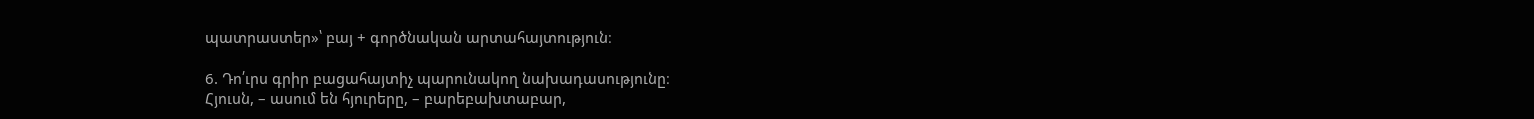պատրաստեր»՝ բայ + գործնական արտահայտություն։

6. Դո՛ւրս գրիր բացահայտիչ պարունակող նախադասությունը։
Հյուսն, – ասում են հյուրերը, – բարեբախտաբար,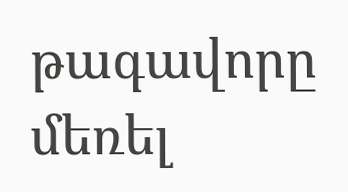թագավորը մեռել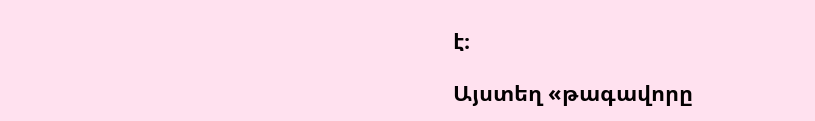է։

Այստեղ «թագավորը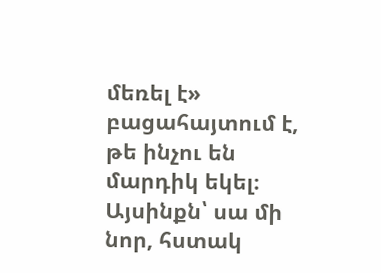մեռել է» բացահայտում է, թե ինչու են մարդիկ եկել։ Այսինքն՝ սա մի նոր, հստակ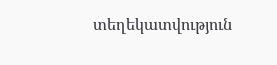տեղեկատվություն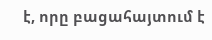է, որը բացահայտում է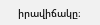իրավիճակը։